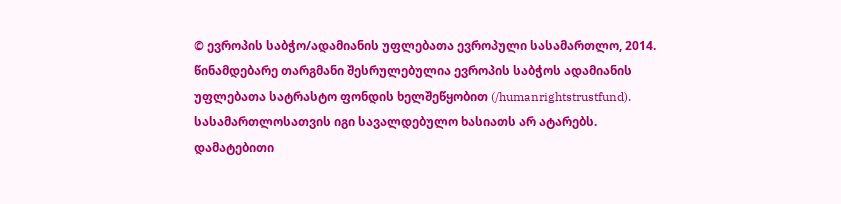© ევროპის საბჭო/ადამიანის უფლებათა ევროპული სასამართლო, 2014. წინამდებარე თარგმანი შესრულებულია ევროპის საბჭოს ადამიანის უფლებათა სატრასტო ფონდის ხელშეწყობით (/humanrightstrustfund). სასამართლოსათვის იგი სავალდებულო ხასიათს არ ატარებს. დამატებითი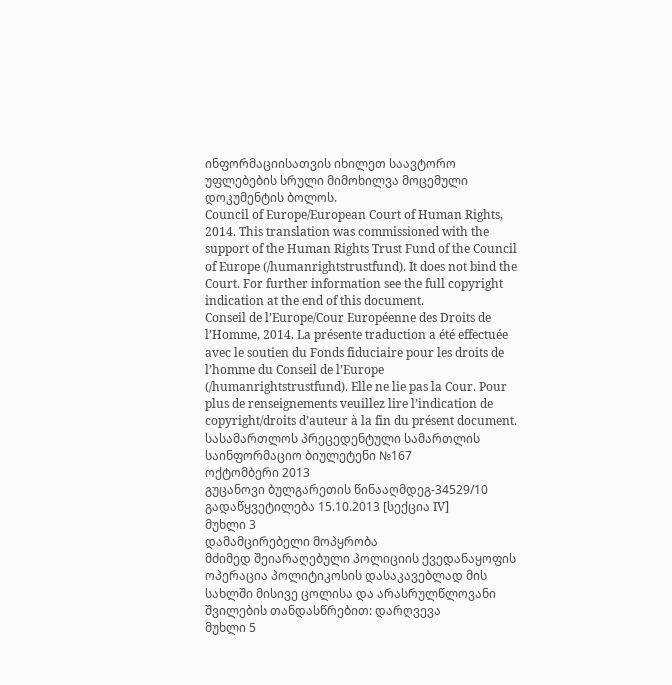ინფორმაციისათვის იხილეთ საავტორო უფლებების სრული მიმოხილვა მოცემული დოკუმენტის ბოლოს.
Council of Europe/European Court of Human Rights, 2014. This translation was commissioned with the support of the Human Rights Trust Fund of the Council of Europe (/humanrightstrustfund). It does not bind the Court. For further information see the full copyright indication at the end of this document.
Conseil de l’Europe/Cour Européenne des Droits de l’Homme, 2014. La présente traduction a été effectuée avec le soutien du Fonds fiduciaire pour les droits de l’homme du Conseil de l’Europe (/humanrightstrustfund). Elle ne lie pas la Cour. Pour plus de renseignements veuillez lire l’indication de copyright/droits d’auteur à la fin du présent document.
სასამართლოს პრეცედენტული სამართლის საინფორმაციო ბიულეტენი №167
ოქტომბერი 2013
გუცანოვი ბულგარეთის წინააღმდეგ-34529/10
გადაწყვეტილება 15.10.2013 [სექცია IV]
მუხლი 3
დამამცირებელი მოპყრობა
მძიმედ შეიარაღებული პოლიციის ქვედანაყოფის ოპერაცია პოლიტიკოსის დასაკავებლად მის სახლში მისივე ცოლისა და არასრულწლოვანი შვილების თანდასწრებით: დარღვევა
მუხლი 5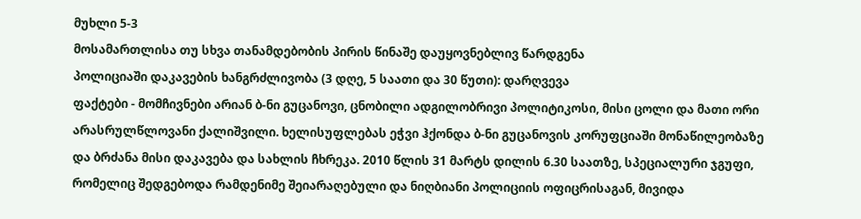მუხლი 5-3
მოსამართლისა თუ სხვა თანამდებობის პირის წინაშე დაუყოვნებლივ წარდგენა
პოლიციაში დაკავების ხანგრძლივობა (3 დღე, 5 საათი და 30 წუთი): დარღვევა
ფაქტები - მომჩივნები არიან ბ-ნი გუცანოვი, ცნობილი ადგილობრივი პოლიტიკოსი, მისი ცოლი და მათი ორი არასრულწლოვანი ქალიშვილი. ხელისუფლებას ეჭვი ჰქონდა ბ-ნი გუცანოვის კორუფციაში მონაწილეობაზე და ბრძანა მისი დაკავება და სახლის ჩხრეკა. 2010 წლის 31 მარტს დილის 6.30 საათზე, სპეციალური ჯგუფი, რომელიც შედგებოდა რამდენიმე შეიარაღებული და ნიღბიანი პოლიციის ოფიცრისაგან, მივიდა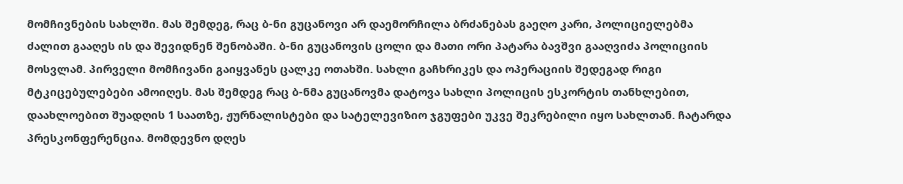მომჩივნების სახლში. მას შემდეგ, რაც ბ-ნი გუცანოვი არ დაემორჩილა ბრძანებას გაეღო კარი, პოლიციელებმა ძალით გააღეს ის და შევიდნენ შენობაში. ბ-ნი გუცანოვის ცოლი და მათი ორი პატარა ბავშვი გააღვიძა პოლიციის მოსვლამ. პირველი მომჩივანი გაიყვანეს ცალკე ოთახში. სახლი გაჩხრიკეს და ოპერაციის შედეგად რიგი მტკიცებულებები ამოიღეს. მას შემდეგ რაც ბ-ნმა გუცანოვმა დატოვა სახლი პოლიცის ესკორტის თანხლებით, დაახლოებით შუადღის 1 საათზე, ჟურნალისტები და სატელევიზიო ჯგუფები უკვე შეკრებილი იყო სახლთან. ჩატარდა პრესკონფერენცია. მომდევნო დღეს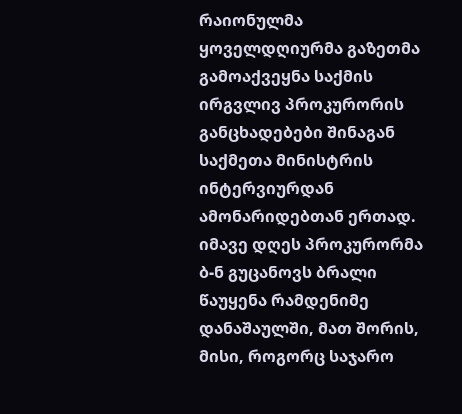რაიონულმა ყოველდღიურმა გაზეთმა გამოაქვეყნა საქმის ირგვლივ პროკურორის განცხადებები შინაგან საქმეთა მინისტრის ინტერვიურდან ამონარიდებთან ერთად. იმავე დღეს პროკურორმა ბ-ნ გუცანოვს ბრალი წაუყენა რამდენიმე დანაშაულში, მათ შორის, მისი, როგორც საჯარო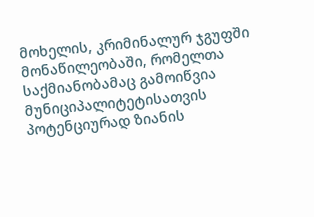მოხელის, კრიმინალურ ჯგუფში მონაწილეობაში, რომელთა საქმიანობამაც გამოიწვია მუნიციპალიტეტისათვის პოტენციურად ზიანის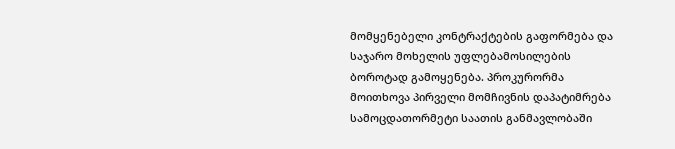მომყენებელი კონტრაქტების გაფორმება და საჯარო მოხელის უფლებამოსილების ბოროტად გამოყენება. პროკურორმა მოითხოვა პირველი მომჩივნის დაპატიმრება სამოცდათორმეტი საათის განმავლობაში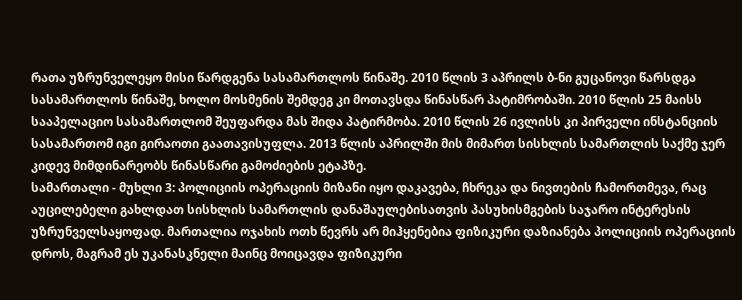რათა უზრუნველეყო მისი წარდგენა სასამართლოს წინაშე. 2010 წლის 3 აპრილს ბ-ნი გუცანოვი წარსდგა სასამართლოს წინაშე, ხოლო მოსმენის შემდეგ კი მოთავსდა წინასწარ პატიმრობაში. 2010 წლის 25 მაისს სააპელაციო სასამართლომ შეუფარდა მას შიდა პატირმობა. 2010 წლის 26 ივლისს კი პირველი ინსტანციის სასამართომ იგი გირაოთი გაათავისუფლა. 2013 წლის აპრილში მის მიმართ სისხლის სამართლის საქმე ჯერ კიდევ მიმდინარეობს წინასწარი გამოძიების ეტაპზე.
სამართალი - მუხლი 3: პოლიციის ოპერაციის მიზანი იყო დაკავება, ჩხრეკა და ნივთების ჩამორთმევა, რაც აუცილებელი გახლდათ სისხლის სამართლის დანაშაულებისათვის პასუხისმგების საჯარო ინტერესის უზრუნველსაყოფად. მართალია ოჯახის ოთხ წევრს არ მიჰყენებია ფიზიკური დაზიანება პოლიციის ოპერაციის დროს, მაგრამ ეს უკანასკნელი მაინც მოიცავდა ფიზიკური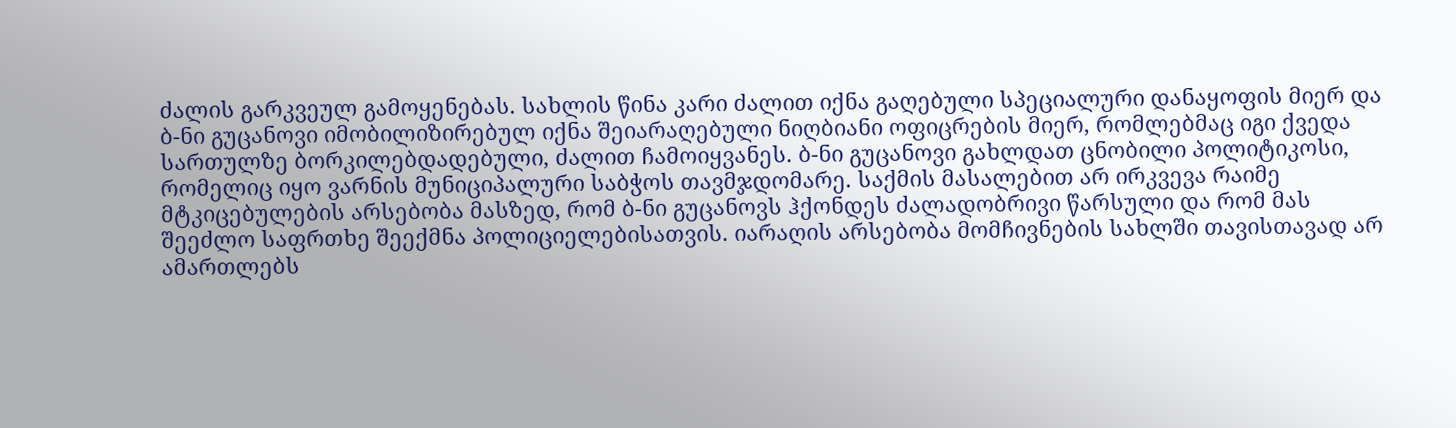ძალის გარკვეულ გამოყენებას. სახლის წინა კარი ძალით იქნა გაღებული სპეციალური დანაყოფის მიერ და ბ-ნი გუცანოვი იმობილიზირებულ იქნა შეიარაღებული ნიღბიანი ოფიცრების მიერ, რომლებმაც იგი ქვედა სართულზე ბორკილებდადებული, ძალით ჩამოიყვანეს. ბ-ნი გუცანოვი გახლდათ ცნობილი პოლიტიკოსი, რომელიც იყო ვარნის მუნიციპალური საბჭოს თავმჯდომარე. საქმის მასალებით არ ირკვევა რაიმე მტკიცებულების არსებობა მასზედ, რომ ბ-ნი გუცანოვს ჰქონდეს ძალადობრივი წარსული და რომ მას შეეძლო საფრთხე შეექმნა პოლიციელებისათვის. იარაღის არსებობა მომჩივნების სახლში თავისთავად არ ამართლებს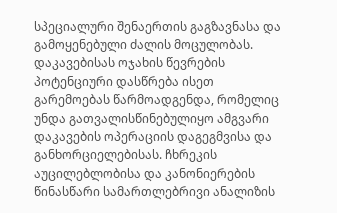სპეციალური შენაერთის გაგზავნასა და გამოყენებული ძალის მოცულობას. დაკავებისას ოჯახის წევრების პოტენციური დასწრება ისეთ გარემოებას წარმოადგენდა, რომელიც უნდა გათვალისწინებულიყო ამგვარი დაკავების ოპერაციის დაგეგმვისა და განხორციელებისას. ჩხრეკის აუცილებლობისა და კანონიერების წინასწარი სამართლებრივი ანალიზის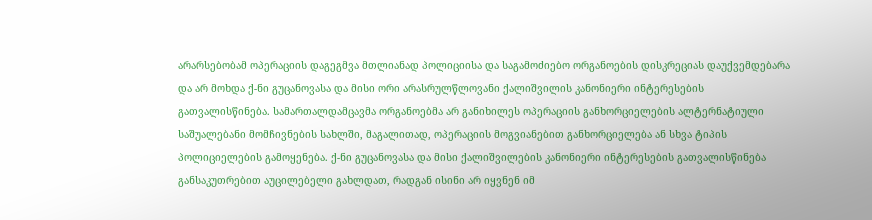არარსებობამ ოპერაციის დაგეგმვა მთლიანად პოლიციისა და საგამოძიებო ორგანოების დისკრეციას დაუქვემდებარა და არ მოხდა ქ-ნი გუცანოვასა და მისი ორი არასრულწლოვანი ქალიშვილის კანონიერი ინტერესების გათვალისწინება. სამართალდამცავმა ორგანოებმა არ განიხილეს ოპერაციის განხორციელების ალტერნატიული საშუალებანი მომჩივნების სახლში, მაგალითად, ოპერაციის მოგვიანებით განხორციელება ან სხვა ტიპის პოლიციელების გამოყენება. ქ-ნი გუცანოვასა და მისი ქალიშვილების კანონიერი ინტერესების გათვალისწინება განსაკუთრებით აუცილებელი გახლდათ, რადგან ისინი არ იყვნენ იმ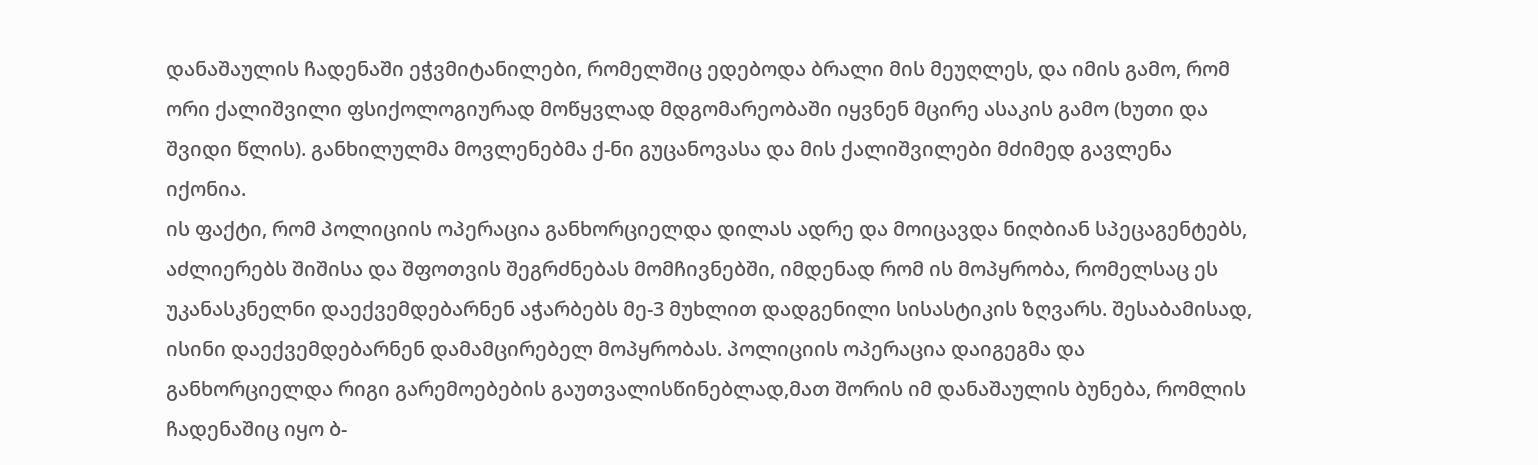დანაშაულის ჩადენაში ეჭვმიტანილები, რომელშიც ედებოდა ბრალი მის მეუღლეს, და იმის გამო, რომ ორი ქალიშვილი ფსიქოლოგიურად მოწყვლად მდგომარეობაში იყვნენ მცირე ასაკის გამო (ხუთი და შვიდი წლის). განხილულმა მოვლენებმა ქ-ნი გუცანოვასა და მის ქალიშვილები მძიმედ გავლენა იქონია.
ის ფაქტი, რომ პოლიციის ოპერაცია განხორციელდა დილას ადრე და მოიცავდა ნიღბიან სპეცაგენტებს, აძლიერებს შიშისა და შფოთვის შეგრძნებას მომჩივნებში, იმდენად რომ ის მოპყრობა, რომელსაც ეს უკანასკნელნი დაექვემდებარნენ აჭარბებს მე-3 მუხლით დადგენილი სისასტიკის ზღვარს. შესაბამისად, ისინი დაექვემდებარნენ დამამცირებელ მოპყრობას. პოლიციის ოპერაცია დაიგეგმა და განხორციელდა რიგი გარემოებების გაუთვალისწინებლად,მათ შორის იმ დანაშაულის ბუნება, რომლის ჩადენაშიც იყო ბ-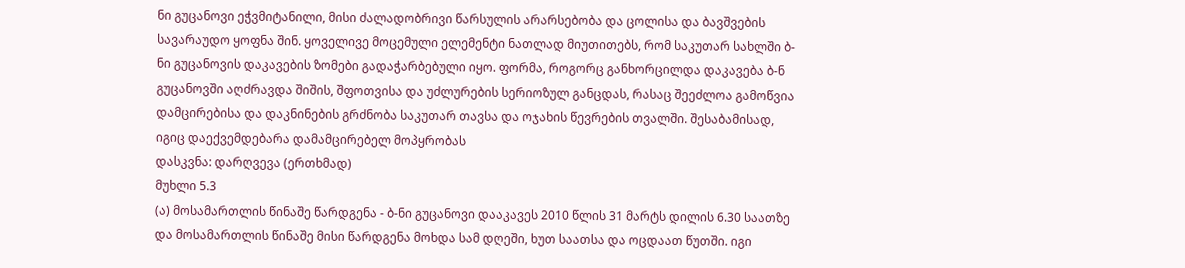ნი გუცანოვი ეჭვმიტანილი, მისი ძალადობრივი წარსულის არარსებობა და ცოლისა და ბავშვების სავარაუდო ყოფნა შინ. ყოველივე მოცემული ელემენტი ნათლად მიუთითებს, რომ საკუთარ სახლში ბ-ნი გუცანოვის დაკავების ზომები გადაჭარბებული იყო. ფორმა, როგორც განხორცილდა დაკავება ბ-ნ გუცანოვში აღძრავდა შიშის, შფოთვისა და უძლურების სერიოზულ განცდას, რასაც შეეძლოა გამოწვია დამცირებისა და დაკნინების გრძნობა საკუთარ თავსა და ოჯახის წევრების თვალში. შესაბამისად, იგიც დაექვემდებარა დამამცირებელ მოპყრობას
დასკვნა: დარღვევა (ერთხმად)
მუხლი 5.3
(ა) მოსამართლის წინაშე წარდგენა - ბ-ნი გუცანოვი დააკავეს 2010 წლის 31 მარტს დილის 6.30 საათზე და მოსამართლის წინაშე მისი წარდგენა მოხდა სამ დღეში, ხუთ საათსა და ოცდაათ წუთში. იგი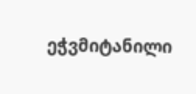ეჭვმიტანილი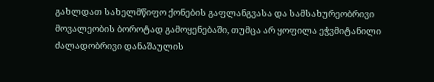გახლდათ სახელმწიფო ქონების გაფლანგვასა და სამსახურეობრივი მოვალეობის ბოროტად გამოყენებაში, თუმცა არ ყოფილა ეჭვმიტანილი ძალადობრივი დანაშაულის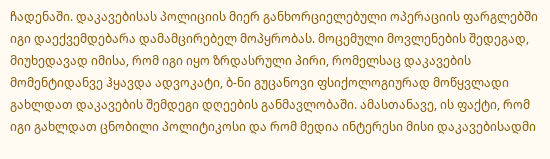ჩადენაში. დაკავებისას პოლიციის მიერ განხორციელებული ოპერაციის ფარგლებში იგი დაექვემდებარა დამამცირებელ მოპყრობას. მოცემული მოვლენების შედეგად, მიუხედავად იმისა, რომ იგი იყო ზრდასრული პირი, რომელსაც დაკავების მომენტიდანვე ჰყავდა ადვოკატი, ბ-ნი გუცანოვი ფსიქოლოგიურად მოწყვლადი გახლდათ დაკავების შემდეგი დღეების განმავლობაში. ამასთანავე, ის ფაქტი, რომ იგი გახლდათ ცნობილი პოლიტიკოსი და რომ მედია ინტერესი მისი დაკავებისადმი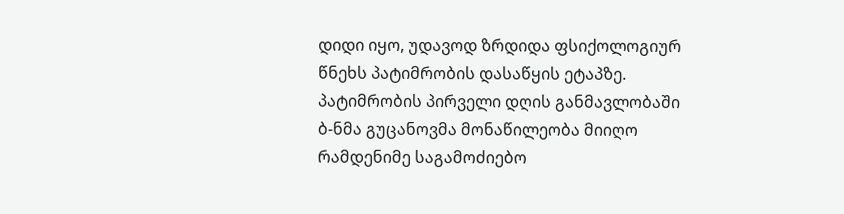დიდი იყო, უდავოდ ზრდიდა ფსიქოლოგიურ წნეხს პატიმრობის დასაწყის ეტაპზე. პატიმრობის პირველი დღის განმავლობაში ბ-ნმა გუცანოვმა მონაწილეობა მიიღო რამდენიმე საგამოძიებო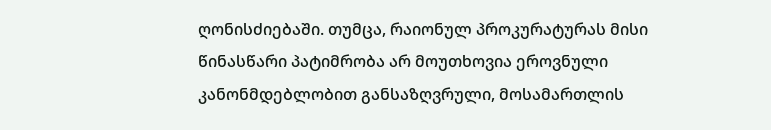ღონისძიებაში. თუმცა, რაიონულ პროკურატურას მისი წინასწარი პატიმრობა არ მოუთხოვია ეროვნული კანონმდებლობით განსაზღვრული, მოსამართლის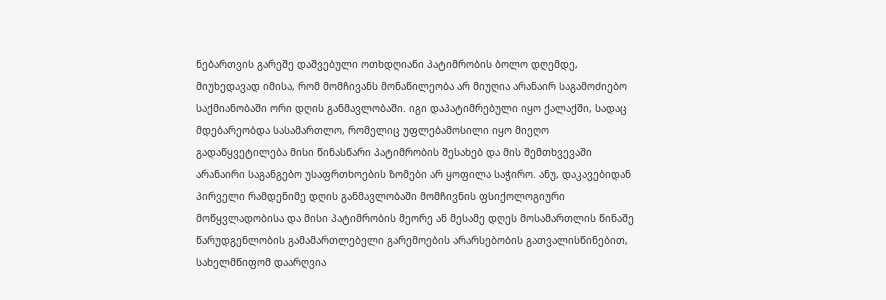ნებართვის გარეშე დაშვებული ოთხდღიანი პატიმრობის ბოლო დღემდე, მიუხედავად იმისა, რომ მომჩივანს მონაწილეობა არ მიუღია არანაირ საგამოძიებო საქმიანობაში ორი დღის განმავლობაში. იგი დაპატიმრებული იყო ქალაქში, სადაც მდებარეობდა სასამართლო, რომელიც უფლებამოსილი იყო მიეღო გადაწყვეტილება მისი წინასწარი პატიმრობის შესახებ და მის შემთხვევაში არანაირი საგანგებო უსაფრთხოების ზომები არ ყოფილა საჭირო. ანუ, დაკავებიდან პირველი რამდენიმე დღის განმავლობაში მომჩივნის ფსიქოლოგიური მოწყვლადობისა და მისი პატიმრობის მეორე ან მესამე დღეს მოსამართლის წინაშე წარუდგენლობის გამამართლებელი გარემოების არარსებობის გათვალისწინებით, სახელმწიფომ დაარღვია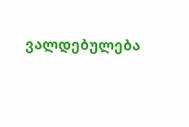ვალდებულება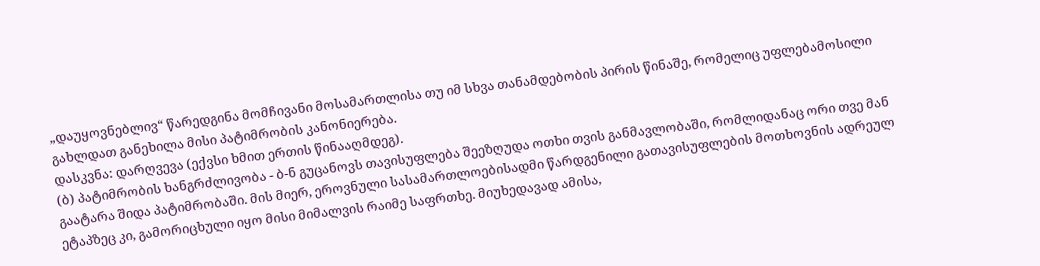„დაუყოვნებლივ“ წარედგინა მომჩივანი მოსამართლისა თუ იმ სხვა თანამდებობის პირის წინაშე, რომელიც უფლებამოსილი გახლდათ განეხილა მისი პატიმრობის კანონიერება.
დასკვნა: დარღვევა (ექვსი ხმით ერთის წინააღმდეგ).
(ბ) პატიმრობის ხანგრძლივობა - ბ-ნ გუცანოვს თავისუფლება შეეზღუდა ოთხი თვის განმავლობაში, რომლიდანაც ორი თვე მან გაატარა შიდა პატიმრობაში. მის მიერ, ეროვნული სასამართლოებისადმი წარდგენილი გათავისუფლების მოთხოვნის ადრეულ ეტაპზეც კი, გამორიცხული იყო მისი მიმალვის რაიმე საფრთხე. მიუხედავად ამისა,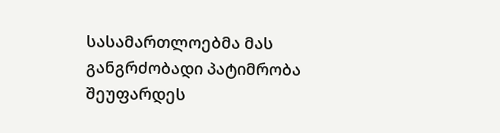სასამართლოებმა მას განგრძობადი პატიმრობა შეუფარდეს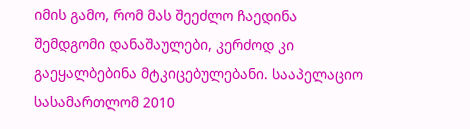იმის გამო, რომ მას შეეძლო ჩაედინა შემდგომი დანაშაულები, კერძოდ კი გაეყალბებინა მტკიცებულებანი. სააპელაციო სასამართლომ 2010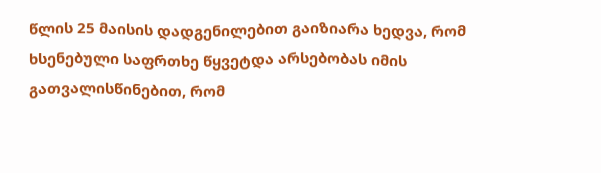წლის 25 მაისის დადგენილებით გაიზიარა ხედვა, რომ ხსენებული საფრთხე წყვეტდა არსებობას იმის გათვალისწინებით, რომ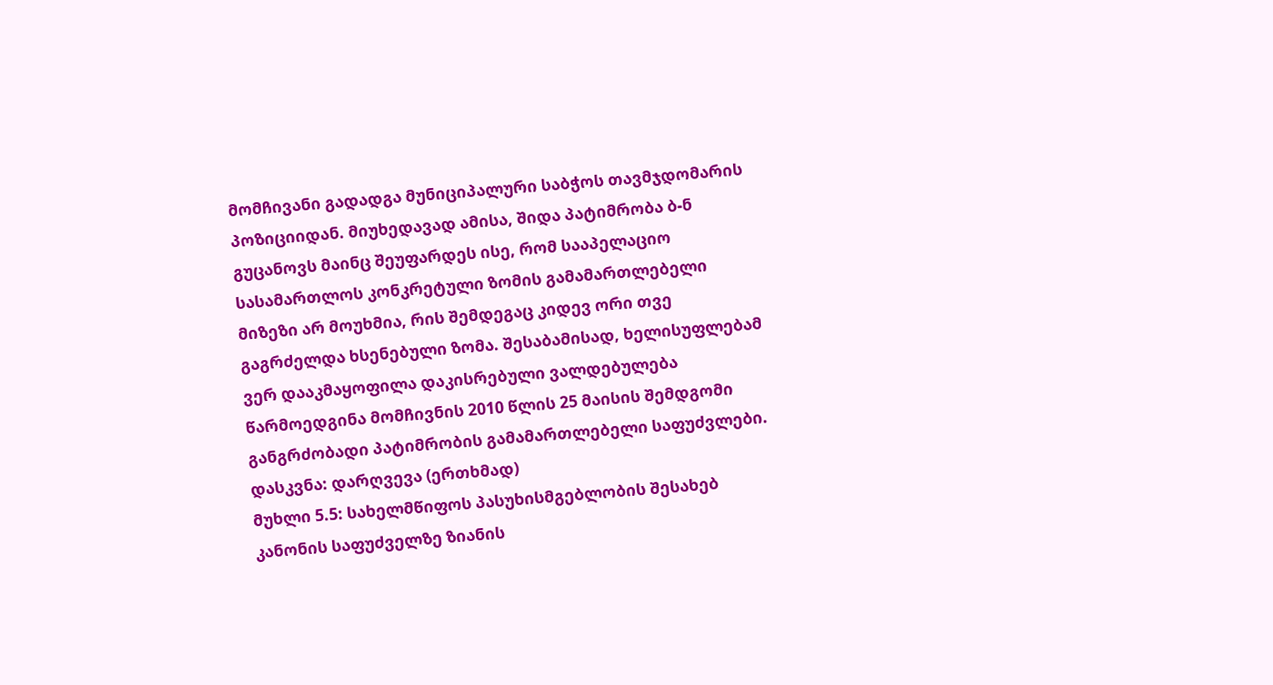მომჩივანი გადადგა მუნიციპალური საბჭოს თავმჯდომარის პოზიციიდან. მიუხედავად ამისა, შიდა პატიმრობა ბ-ნ გუცანოვს მაინც შეუფარდეს ისე, რომ სააპელაციო სასამართლოს კონკრეტული ზომის გამამართლებელი მიზეზი არ მოუხმია, რის შემდეგაც კიდევ ორი თვე გაგრძელდა ხსენებული ზომა. შესაბამისად, ხელისუფლებამ ვერ დააკმაყოფილა დაკისრებული ვალდებულება წარმოედგინა მომჩივნის 2010 წლის 25 მაისის შემდგომი განგრძობადი პატიმრობის გამამართლებელი საფუძვლები.
დასკვნა: დარღვევა (ერთხმად)
მუხლი 5.5: სახელმწიფოს პასუხისმგებლობის შესახებ კანონის საფუძველზე ზიანის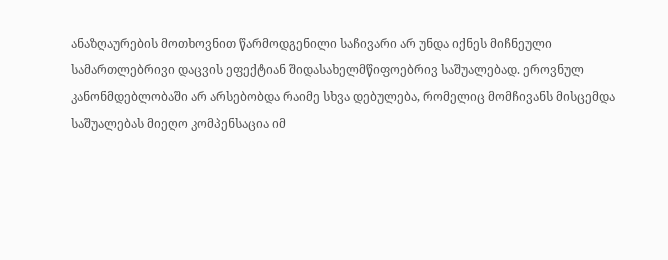ანაზღაურების მოთხოვნით წარმოდგენილი საჩივარი არ უნდა იქნეს მიჩნეული სამართლებრივი დაცვის ეფექტიან შიდასახელმწიფოებრივ საშუალებად. ეროვნულ კანონმდებლობაში არ არსებობდა რაიმე სხვა დებულება, რომელიც მომჩივანს მისცემდა საშუალებას მიეღო კომპენსაცია იმ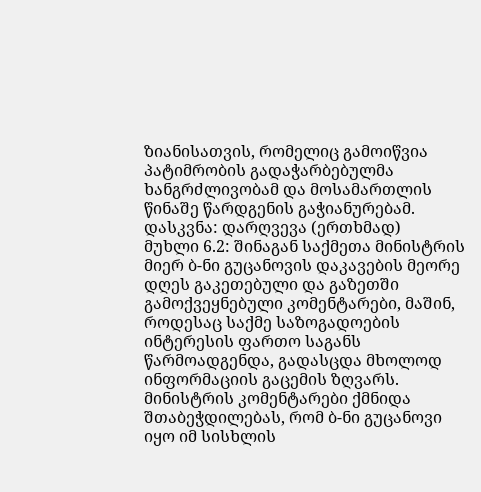ზიანისათვის, რომელიც გამოიწვია პატიმრობის გადაჭარბებულმა ხანგრძლივობამ და მოსამართლის წინაშე წარდგენის გაჭიანურებამ.
დასკვნა: დარღვევა (ერთხმად)
მუხლი 6.2: შინაგან საქმეთა მინისტრის მიერ ბ-ნი გუცანოვის დაკავების მეორე დღეს გაკეთებული და გაზეთში გამოქვეყნებული კომენტარები, მაშინ, როდესაც საქმე საზოგადოების ინტერესის ფართო საგანს წარმოადგენდა, გადასცდა მხოლოდ ინფორმაციის გაცემის ზღვარს. მინისტრის კომენტარები ქმნიდა შთაბეჭდილებას, რომ ბ-ნი გუცანოვი იყო იმ სისხლის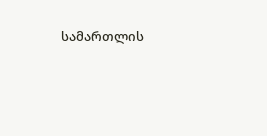სამართლის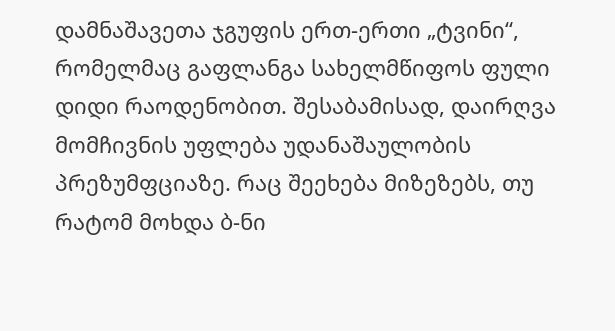დამნაშავეთა ჯგუფის ერთ-ერთი „ტვინი“, რომელმაც გაფლანგა სახელმწიფოს ფული დიდი რაოდენობით. შესაბამისად, დაირღვა მომჩივნის უფლება უდანაშაულობის პრეზუმფციაზე. რაც შეეხება მიზეზებს, თუ რატომ მოხდა ბ-ნი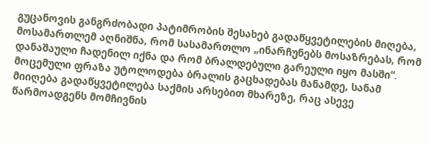გუცანოვის განგრძობადი პატიმრობის შესახებ გადაწყვეტილების მიღება, მოსამართლემ აღნიშნა, რომ სასამართლო „ინარჩუნებს მოსაზრებას, რომ დანაშაული ჩადენილ იქნა და რომ ბრალდებული გარეული იყო მასში“. მოცემული ფრაზა უტოლოდება ბრალის გაცხადებას მანამდე, სანამ მიიღება გადაწყვეტილება საქმის არსებით მხარეზე, რაც ასევე წარმოადგენს მომჩივნის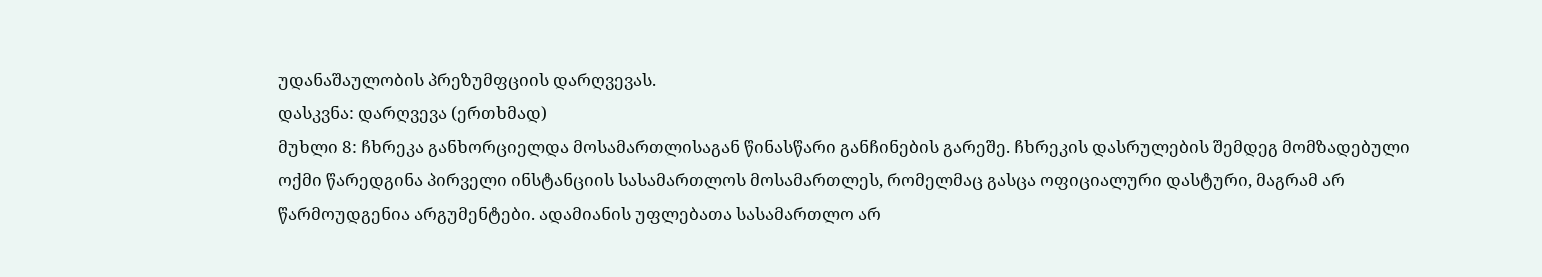უდანაშაულობის პრეზუმფციის დარღვევას.
დასკვნა: დარღვევა (ერთხმად)
მუხლი 8: ჩხრეკა განხორციელდა მოსამართლისაგან წინასწარი განჩინების გარეშე. ჩხრეკის დასრულების შემდეგ მომზადებული ოქმი წარედგინა პირველი ინსტანციის სასამართლოს მოსამართლეს, რომელმაც გასცა ოფიციალური დასტური, მაგრამ არ წარმოუდგენია არგუმენტები. ადამიანის უფლებათა სასამართლო არ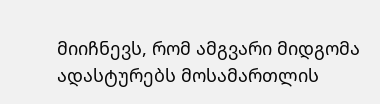მიიჩნევს, რომ ამგვარი მიდგომა ადასტურებს მოსამართლის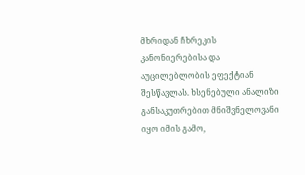მხრიდან ჩხრეკის კანონიერებისა და აუცილებლობის ეფექტიან შესწავლას. ხსენებული ანალიზი განსაკუთრებით მნიშვნელოვანი იყო იმის გამო,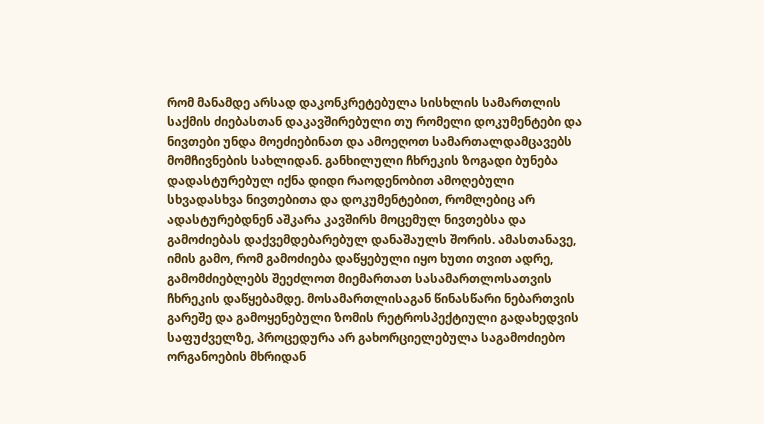რომ მანამდე არსად დაკონკრეტებულა სისხლის სამართლის საქმის ძიებასთან დაკავშირებული თუ რომელი დოკუმენტები და ნივთები უნდა მოეძიებინათ და ამოეღოთ სამართალდამცავებს მომჩივნების სახლიდან. განხილული ჩხრეკის ზოგადი ბუნება დადასტურებულ იქნა დიდი რაოდენობით ამოღებული სხვადასხვა ნივთებითა და დოკუმენტებით, რომლებიც არ ადასტურებდნენ აშკარა კავშირს მოცემულ ნივთებსა და გამოძიებას დაქვემდებარებულ დანაშაულს შორის. ამასთანავე, იმის გამო, რომ გამოძიება დაწყებული იყო ხუთი თვით ადრე, გამომძიებლებს შეეძლოთ მიემართათ სასამართლოსათვის ჩხრეკის დაწყებამდე. მოსამართლისაგან წინასწარი ნებართვის გარეშე და გამოყენებული ზომის რეტროსპექტიული გადახედვის საფუძველზე, პროცედურა არ გახორციელებულა საგამოძიებო ორგანოების მხრიდან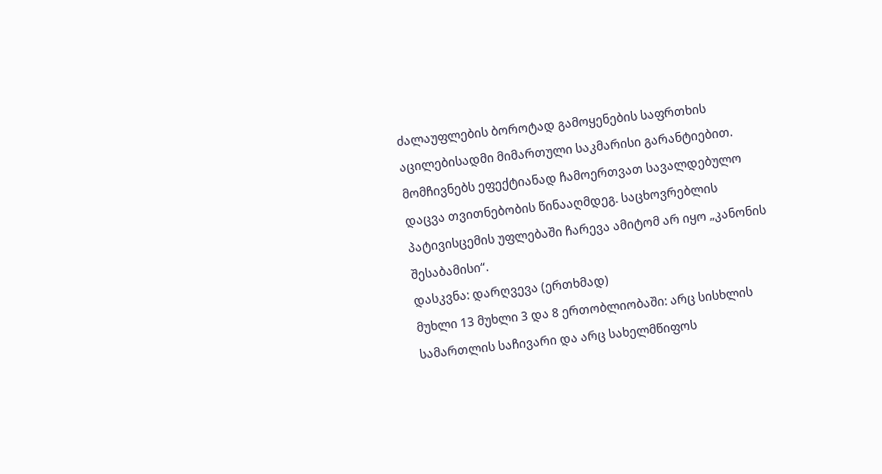ძალაუფლების ბოროტად გამოყენების საფრთხის აცილებისადმი მიმართული საკმარისი გარანტიებით. მომჩივნებს ეფექტიანად ჩამოერთვათ სავალდებულო დაცვა თვითნებობის წინააღმდეგ. საცხოვრებლის პატივისცემის უფლებაში ჩარევა ამიტომ არ იყო „კანონის შესაბამისი“.
დასკვნა: დარღვევა (ერთხმად)
მუხლი 13 მუხლი 3 და 8 ერთობლიობაში: არც სისხლის სამართლის საჩივარი და არც სახელმწიფოს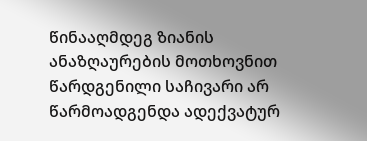წინააღმდეგ ზიანის ანაზღაურების მოთხოვნით წარდგენილი საჩივარი არ წარმოადგენდა ადექვატურ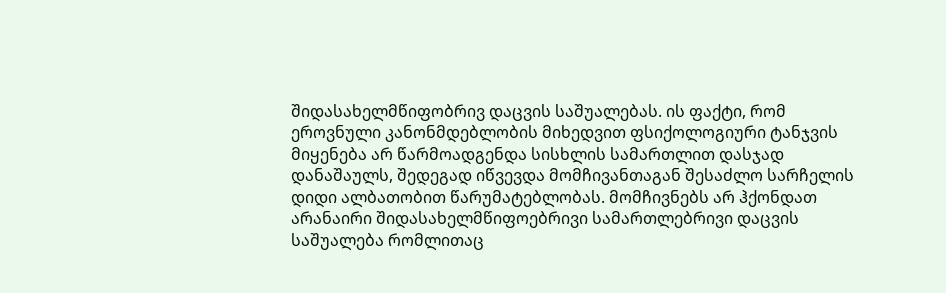შიდასახელმწიფობრივ დაცვის საშუალებას. ის ფაქტი, რომ ეროვნული კანონმდებლობის მიხედვით ფსიქოლოგიური ტანჯვის მიყენება არ წარმოადგენდა სისხლის სამართლით დასჯად დანაშაულს, შედეგად იწვევდა მომჩივანთაგან შესაძლო სარჩელის დიდი ალბათობით წარუმატებლობას. მომჩივნებს არ ჰქონდათ არანაირი შიდასახელმწიფოებრივი სამართლებრივი დაცვის საშუალება რომლითაც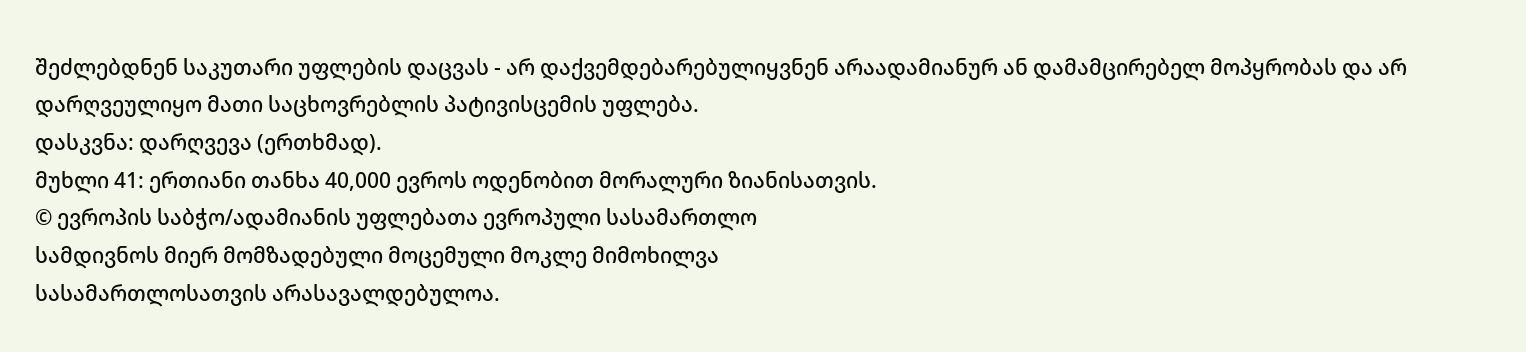შეძლებდნენ საკუთარი უფლების დაცვას - არ დაქვემდებარებულიყვნენ არაადამიანურ ან დამამცირებელ მოპყრობას და არ დარღვეულიყო მათი საცხოვრებლის პატივისცემის უფლება.
დასკვნა: დარღვევა (ერთხმად).
მუხლი 41: ერთიანი თანხა 40,000 ევროს ოდენობით მორალური ზიანისათვის.
© ევროპის საბჭო/ადამიანის უფლებათა ევროპული სასამართლო
სამდივნოს მიერ მომზადებული მოცემული მოკლე მიმოხილვა
სასამართლოსათვის არასავალდებულოა.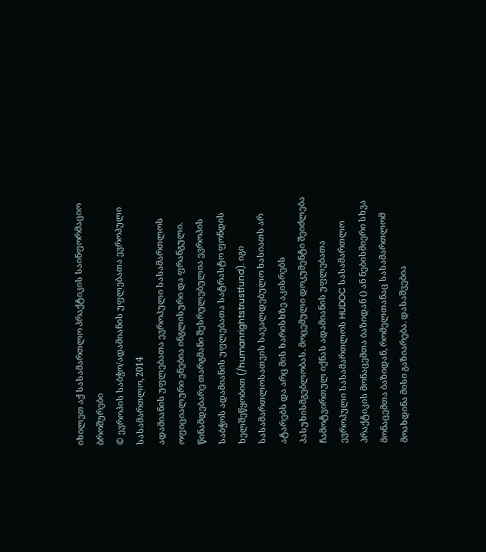იხილეთ აქ სასამართლო პრაქტიკის საინფორმაციო ბროშურები
© ევროპის საბჭო/ადამიანის უფლებათა ევროპული სასამართლო, 2014
ადამიანის უფლებათა ევროპული სასამართლოს ოფიციალური ენებია ინგლისური და ფრანგული. წინამდებარე თარგმანი შესრულებულია ევროპის საბჭოს ადამიანის უფლებათა სატრასტო ფონდის ხელშეწყობით (/humanrightstrustfund). იგი სასამართლოსათვის სავალდებულო ხასიათს არ ატარებს და არც მის ხარისხზე აკისრებს პასუხისმგებლობას. მოცემული დოკუმენტი შეიძლება ჩამოტვირთულ იქნას ადამიანის უფლებათა ევროპული სასამართლოს HUDOC სასამართლო პრაქტიკის მონაცემთა ბაზიდან () ან ნებისმიერი სხვა მონაცემთა ბაზიდან, რომელთანაც სასამართლომ მოახდინა მისი გაზიარება. დასაშვებია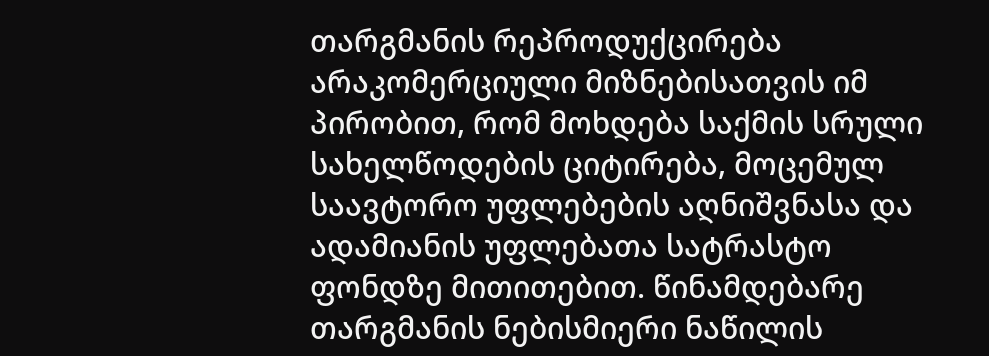თარგმანის რეპროდუქცირება არაკომერციული მიზნებისათვის იმ პირობით, რომ მოხდება საქმის სრული სახელწოდების ციტირება, მოცემულ საავტორო უფლებების აღნიშვნასა და ადამიანის უფლებათა სატრასტო ფონდზე მითითებით. წინამდებარე თარგმანის ნებისმიერი ნაწილის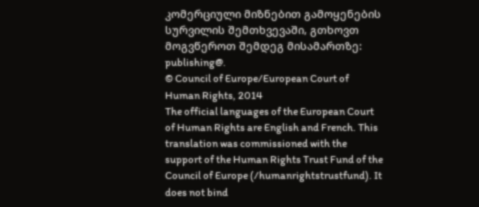კომერციული მიზნებით გამოყენების სურვილის შემთხვევაში, გთხოვთ მოგვწეროთ შემდეგ მისამართზე: publishing@.
© Council of Europe/European Court of Human Rights, 2014
The official languages of the European Court of Human Rights are English and French. This translation was commissioned with the support of the Human Rights Trust Fund of the Council of Europe (/humanrightstrustfund). It does not bind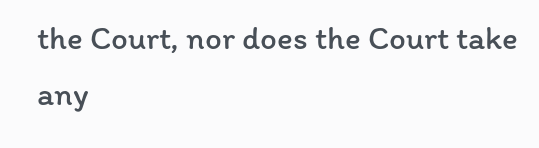the Court, nor does the Court take any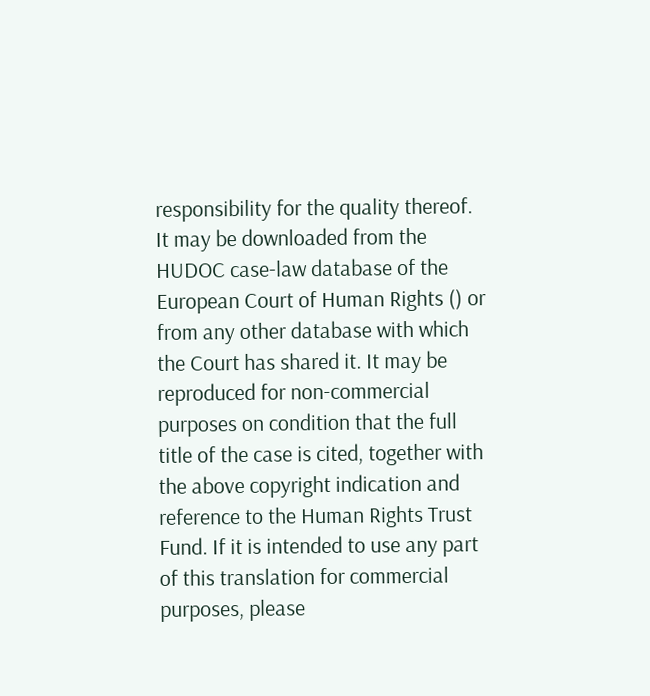responsibility for the quality thereof. It may be downloaded from the HUDOC case-law database of the European Court of Human Rights () or from any other database with which the Court has shared it. It may be reproduced for non-commercial purposes on condition that the full title of the case is cited, together with the above copyright indication and reference to the Human Rights Trust Fund. If it is intended to use any part of this translation for commercial purposes, please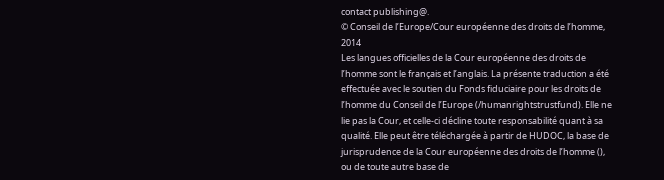contact publishing@.
© Conseil de l’Europe/Cour européenne des droits de l’homme, 2014
Les langues officielles de la Cour européenne des droits de l’homme sont le français et l’anglais. La présente traduction a été effectuée avec le soutien du Fonds fiduciaire pour les droits de l’homme du Conseil de l’Europe (/humanrightstrustfund). Elle ne lie pas la Cour, et celle-ci décline toute responsabilité quant à sa qualité. Elle peut être téléchargée à partir de HUDOC, la base de jurisprudence de la Cour européenne des droits de l’homme (), ou de toute autre base de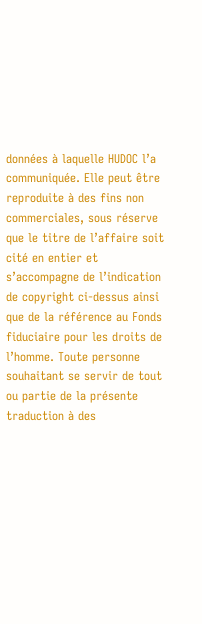données à laquelle HUDOC l’a communiquée. Elle peut être reproduite à des fins non commerciales, sous réserve que le titre de l’affaire soit cité en entier et s’accompagne de l’indication de copyright ci-dessus ainsi que de la référence au Fonds fiduciaire pour les droits de l’homme. Toute personne souhaitant se servir de tout ou partie de la présente traduction à des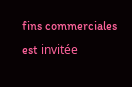fins commerciales est invitée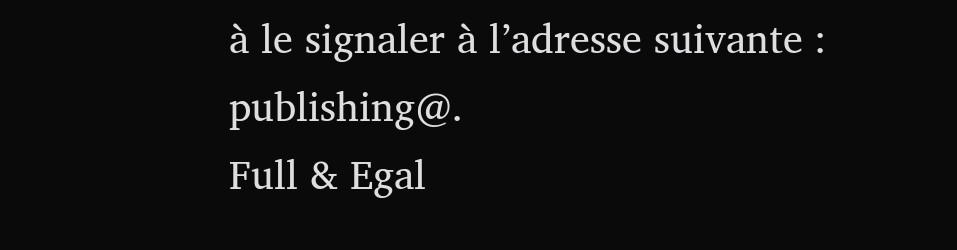à le signaler à l’adresse suivante : publishing@.
Full & Egal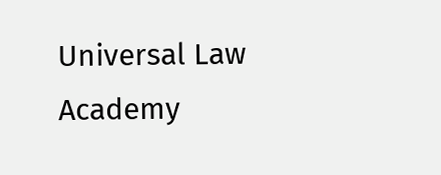Universal Law Academy